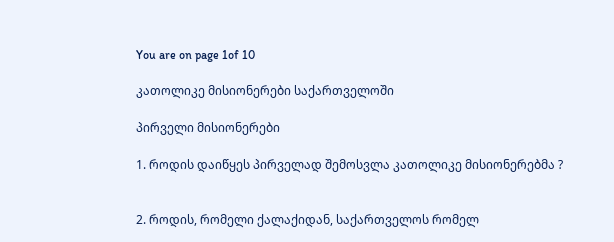You are on page 1of 10

კათოლიკე მისიონერები საქართველოში

პირველი მისიონერები

1. როდის დაიწყეს პირველად შემოსვლა კათოლიკე მისიონერებმა ?


2. როდის, რომელი ქალაქიდან, საქართველოს რომელ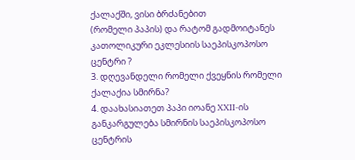ქალაქში, ვისი ბრძანებით
(რომელი პაპის) და რატომ გადმოიტანეს კათოლიკური ეკლესიის საეპისკოპოსო
ცენტრი ?
3. დღევანდელი რომელი ქვეყნის რომელი ქალაქია სმირნა?
4. დაახასიათეთ პაპი იოანე XXII-ის განკარგულება სმირნის საეპისკოპოსო ცენტრის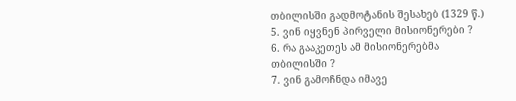თბილისში გადმოტანის შესახებ (1329 წ.)
5. ვინ იყვნენ პირველი მისიონერები ?
6. რა გააკეთეს ამ მისიონერებმა თბილისში ?
7. ვინ გამოჩნდა იმავე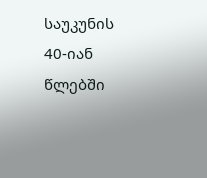საუკუნის 40-იან წლებში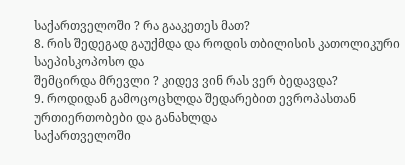საქართველოში ? რა გააკეთეს მათ?
8. რის შედეგად გაუქმდა და როდის თბილისის კათოლიკური საეპისკოპოსო და
შემცირდა მრევლი ? კიდევ ვინ რას ვერ ბედავდა?
9. როდიდან გამოცოცხლდა შედარებით ევროპასთან ურთიერთობები და განახლდა
საქართველოში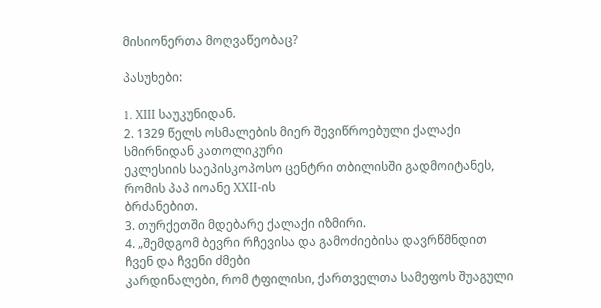მისიონერთა მოღვაწეობაც?

პასუხები:

1. XIII საუკუნიდან.
2. 1329 წელს ოსმალების მიერ შევიწროებული ქალაქი სმირნიდან კათოლიკური
ეკლესიის საეპისკოპოსო ცენტრი თბილისში გადმოიტანეს, რომის პაპ იოანე XXII-ის
ბრძანებით.
3. თურქეთში მდებარე ქალაქი იზმირი.
4. „შემდგომ ბევრი რჩევისა და გამოძიებისა დავრწმნდით ჩვენ და ჩვენი ძმები
კარდინალები, რომ ტფილისი, ქართველთა სამეფოს შუაგული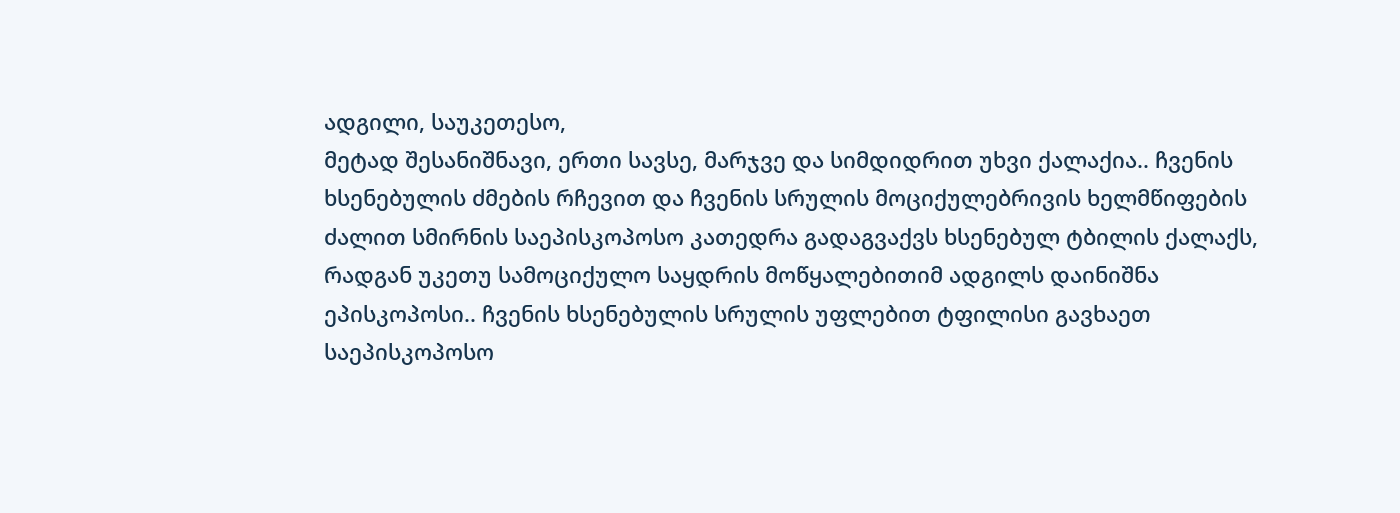ადგილი, საუკეთესო,
მეტად შესანიშნავი, ერთი სავსე, მარჯვე და სიმდიდრით უხვი ქალაქია.. ჩვენის
ხსენებულის ძმების რჩევით და ჩვენის სრულის მოციქულებრივის ხელმწიფების
ძალით სმირნის საეპისკოპოსო კათედრა გადაგვაქვს ხსენებულ ტბილის ქალაქს,
რადგან უკეთუ სამოციქულო საყდრის მოწყალებითიმ ადგილს დაინიშნა
ეპისკოპოსი.. ჩვენის ხსენებულის სრულის უფლებით ტფილისი გავხაეთ
საეპისკოპოსო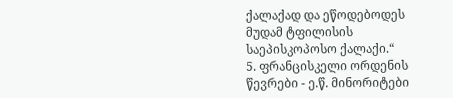ქალაქად და ეწოდებოდეს მუდამ ტფილისის საეპისკოპოსო ქალაქი.“
5. ფრანცისკელი ორდენის წევრები - ე.წ. მინორიტები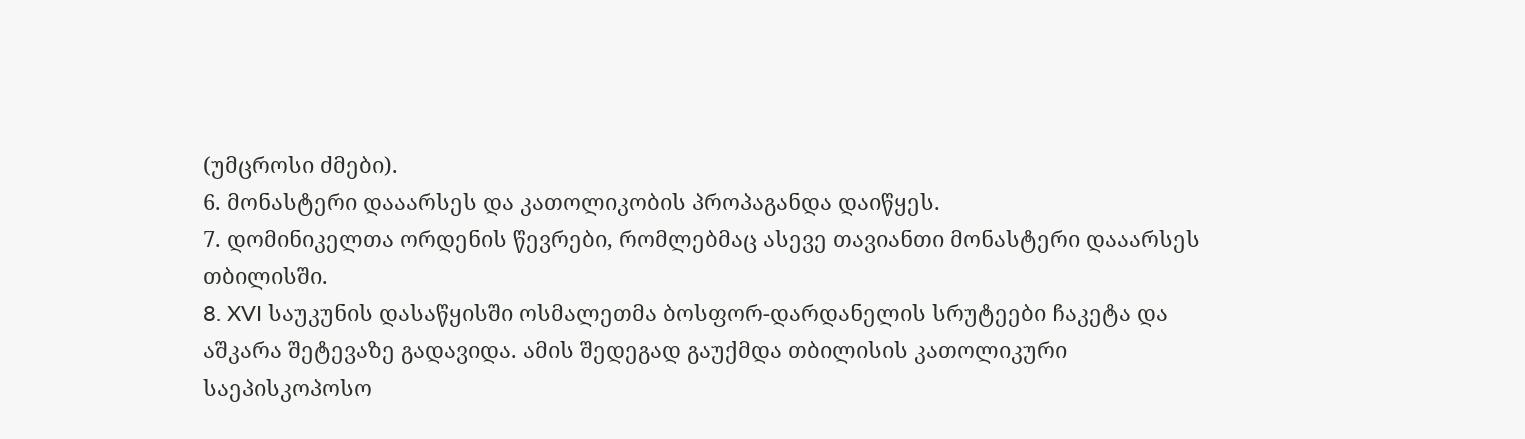(უმცროსი ძმები).
6. მონასტერი დააარსეს და კათოლიკობის პროპაგანდა დაიწყეს.
7. დომინიკელთა ორდენის წევრები, რომლებმაც ასევე თავიანთი მონასტერი დააარსეს
თბილისში.
8. XVI საუკუნის დასაწყისში ოსმალეთმა ბოსფორ-დარდანელის სრუტეები ჩაკეტა და
აშკარა შეტევაზე გადავიდა. ამის შედეგად გაუქმდა თბილისის კათოლიკური
საეპისკოპოსო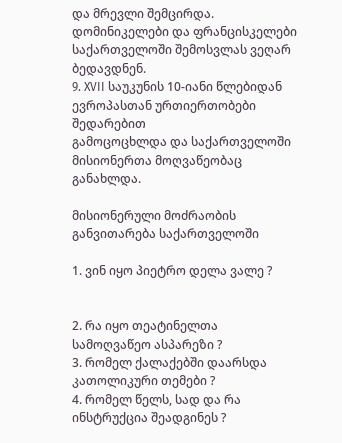და მრევლი შემცირდა. დომინიკელები და ფრანცისკელები
საქართველოში შემოსვლას ვეღარ ბედავდნენ.
9. XVII საუკუნის 10-იანი წლებიდან ევროპასთან ურთიერთობები შედარებით
გამოცოცხლდა და საქართველოში მისიონერთა მოღვაწეობაც განახლდა.

მისიონერული მოძრაობის განვითარება საქართველოში

1. ვინ იყო პიეტრო დელა ვალე ?


2. რა იყო თეატინელთა სამოღვაწეო ასპარეზი ?
3. რომელ ქალაქებში დაარსდა კათოლიკური თემები ?
4. რომელ წელს, სად და რა ინსტრუქცია შეადგინეს ?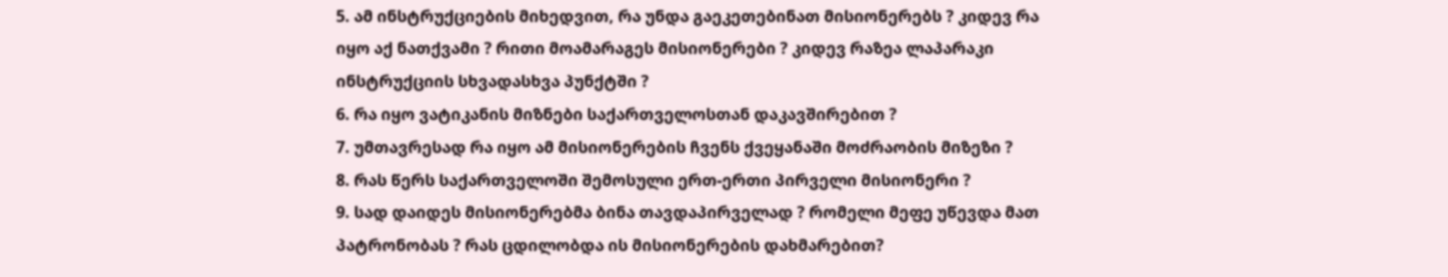5. ამ ინსტრუქციების მიხედვით, რა უნდა გაეკეთებინათ მისიონერებს ? კიდევ რა
იყო აქ ნათქვამი ? რითი მოამარაგეს მისიონერები ? კიდევ რაზეა ლაპარაკი
ინსტრუქციის სხვადასხვა პუნქტში ?
6. რა იყო ვატიკანის მიზნები საქართველოსთან დაკავშირებით ?
7. უმთავრესად რა იყო ამ მისიონერების ჩვენს ქვეყანაში მოძრაობის მიზეზი ?
8. რას წერს საქართველოში შემოსული ერთ-ერთი პირველი მისიონერი ?
9. სად დაიდეს მისიონერებმა ბინა თავდაპირველად ? რომელი მეფე უწევდა მათ
პატრონობას ? რას ცდილობდა ის მისიონერების დახმარებით?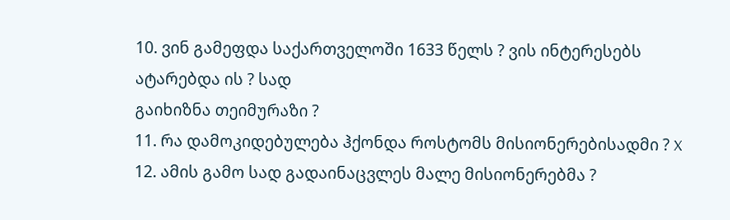10. ვინ გამეფდა საქართველოში 1633 წელს ? ვის ინტერესებს ატარებდა ის ? სად
გაიხიზნა თეიმურაზი ?
11. რა დამოკიდებულება ჰქონდა როსტომს მისიონერებისადმი ? X
12. ამის გამო სად გადაინაცვლეს მალე მისიონერებმა ?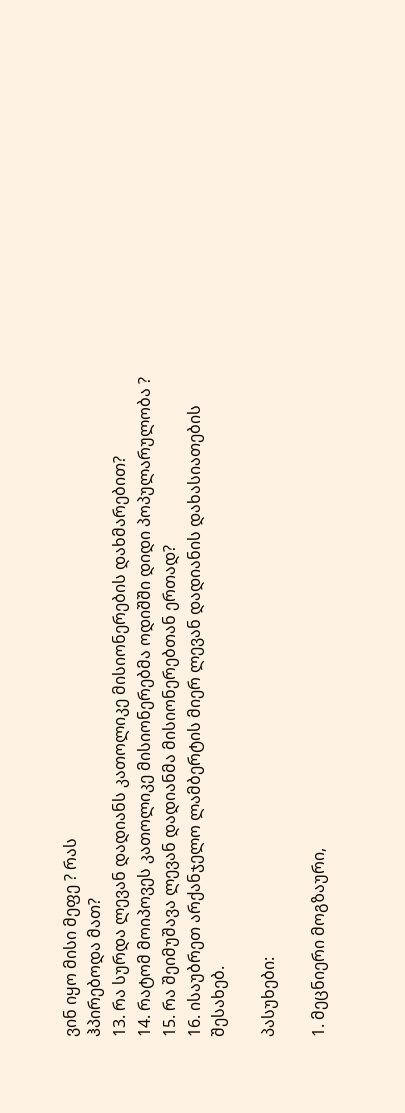ვინ იყო მისი მეფე ? რას
ჰპირებოდა მათ?
13. რა სურდა ლევან დადიანს კათოლიკე მისიონერების დახმარებით?
14. რატომ მოიპოვეს კათოლიკე მისიონერებმა ოდიშში დიდი პოპულარულობა ?
15. რა შეიმუშავა ლევან დადიანმა მისიონერებთან ერთად?
16. ისაუბრეთ არქანჯელო ლამბერტის მიერ ლევან დადიანის დახასიათების
შესახებ.

პასუხები:

1. მეცნიერი მოგზაური,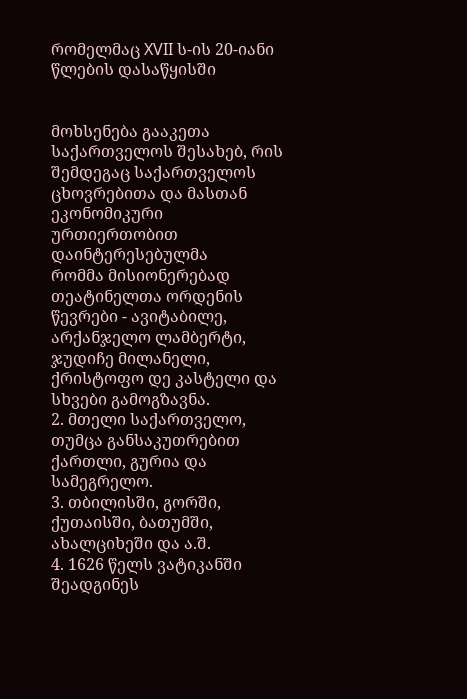რომელმაც XVII ს-ის 20-იანი წლების დასაწყისში


მოხსენება გააკეთა საქართველოს შესახებ, რის შემდეგაც საქართველოს
ცხოვრებითა და მასთან ეკონომიკური ურთიერთობით დაინტერესებულმა
რომმა მისიონერებად თეატინელთა ორდენის წევრები - ავიტაბილე,
არქანჯელო ლამბერტი, ჯუდიჩე მილანელი, ქრისტოფო დე კასტელი და
სხვები გამოგზავნა.
2. მთელი საქართველო, თუმცა განსაკუთრებით ქართლი, გურია და სამეგრელო.
3. თბილისში, გორში, ქუთაისში, ბათუმში, ახალციხეში და ა.შ.
4. 1626 წელს ვატიკანში შეადგინეს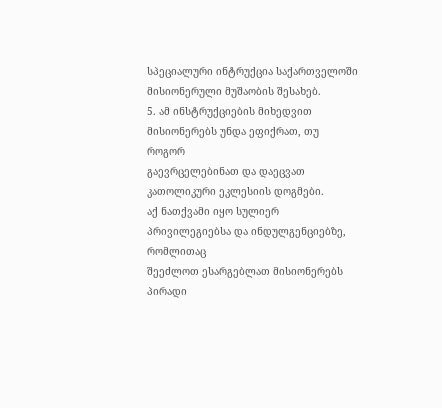სპეციალური ინტრუქცია საქართველოში
მისიონერული მუშაობის შესახებ.
5. ამ ინსტრუქციების მიხედვით მისიონერებს უნდა ეფიქრათ, თუ როგორ
გაევრცელებინათ და დაეცვათ კათოლიკური ეკლესიის დოგმები.
აქ ნათქვამი იყო სულიერ პრივილეგიებსა და ინდულგენციებზე, რომლითაც
შეეძლოთ ესარგებლათ მისიონერებს პირადი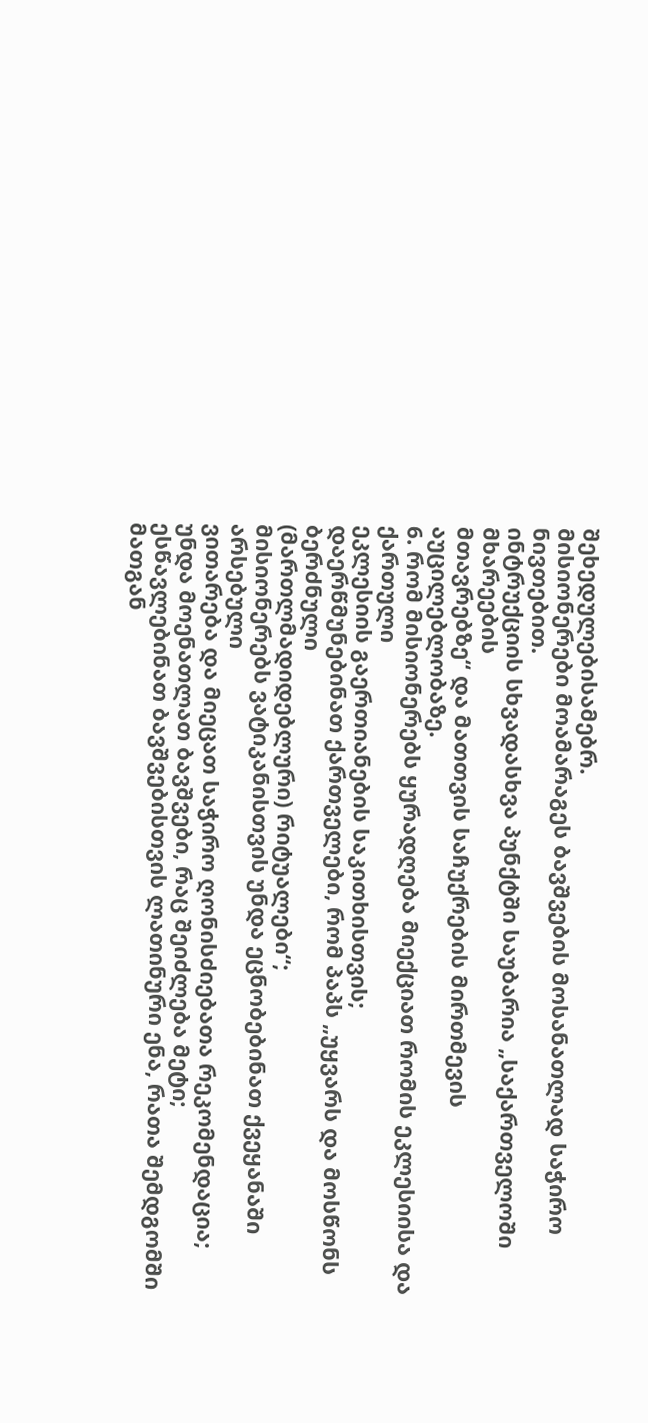შეხედულებისამებრ.
მისიონერები მოამარაგეს ბავშვების მოსანათლად საჭირო ნივთებით.
ინტრუქციის სხვადასხვა პუნქტში საუბარია „საქართველოში მხარეების
მთავრებზე“ და მათთვის საჩუქრების მირთმევის აუცილებლობაზე.
6. რომ მისიონერებს ყურადღება მიექციათ რომის ეკლესიისა და ქართული
ეკლესიის გაერთიანების საკითხისთვის;
დაერწმუნებინათ ქართველები, რომ პაპს „უყვარს და მოსწონს ბერძნული
(მართლმადიდებლური) რიტუალები“;
მისიონერებს ვატიკანისთვის უნდა ეცნობებინათ ქვეყანაში არსებული
ვითარება და მიეცათ საჭირო ღონისძიებათა რეკომენდაცია;
უნდა მოენათლათ ბავშვები, რაც შეიძლება მეტი;
ესწავლებინათ ბავშვებისთვის ლათინური ენა, რათა შემდგომში მათგან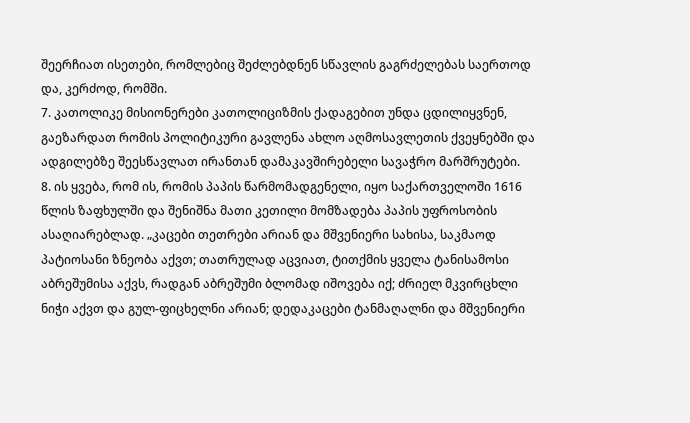შეერჩიათ ისეთები, რომლებიც შეძლებდნენ სწავლის გაგრძელებას საერთოდ
და, კერძოდ, რომში.
7. კათოლიკე მისიონერები კათოლიციზმის ქადაგებით უნდა ცდილიყვნენ,
გაეზარდათ რომის პოლიტიკური გავლენა ახლო აღმოსავლეთის ქვეყნებში და
ადგილებზე შეესწავლათ ირანთან დამაკავშირებელი სავაჭრო მარშრუტები.
8. ის ყვება, რომ ის, რომის პაპის წარმომადგენელი, იყო საქართველოში 1616
წლის ზაფხულში და შენიშნა მათი კეთილი მომზადება პაპის უფროსობის
ასაღიარებლად. „კაცები თეთრები არიან და მშვენიერი სახისა, საკმაოდ
პატიოსანი ზნეობა აქვთ; თათრულად აცვიათ, ტითქმის ყველა ტანისამოსი
აბრეშუმისა აქვს, რადგან აბრეშუმი ბლომად იშოვება იქ; ძრიელ მკვირცხლი
ნიჭი აქვთ და გულ-ფიცხელნი არიან; დედაკაცები ტანმაღალნი და მშვენიერი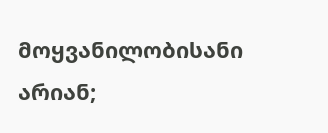მოყვანილობისანი არიან;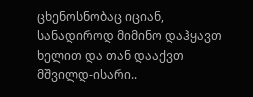ცხენოსნობაც იციან, სანადიროდ მიმინო დაჰყავთ
ხელით და თან დააქვთ მშვილდ-ისარი..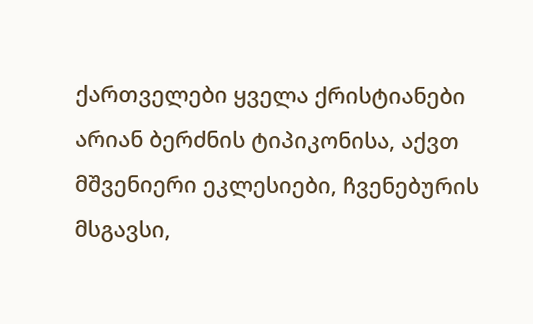ქართველები ყველა ქრისტიანები
არიან ბერძნის ტიპიკონისა, აქვთ მშვენიერი ეკლესიები, ჩვენებურის მსგავსი,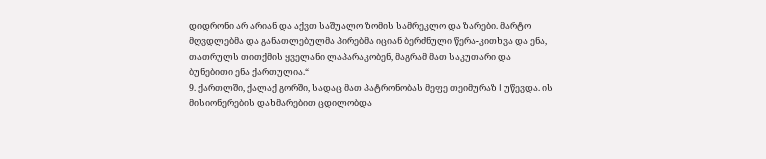დიდრონი არ არიან და აქვთ საშუალო ზომის სამრეკლო და ზარები. მარტო
მღვდლებმა და განათლებულმა პირებმა იციან ბერძნული წერა-კითხვა და ენა,
თათრულს თითქმის ყველანი ლაპარაკობენ, მაგრამ მათ საკუთარი და
ბუნებითი ენა ქართულია.“
9. ქართლში, ქალაქ გორში, სადაც მათ პატრონობას მეფე თეიმურაზ I უწევდა. ის
მისიონერების დახმარებით ცდილობდა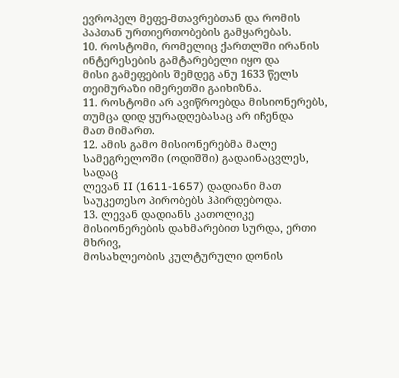ევროპელ მეფე-მთავრებთან და რომის
პაპთან ურთიერთობების გამყარებას.
10. როსტომი, რომელიც ქართლში ირანის ინტერესების გამტარებელი იყო და
მისი გამეფების შემდეგ ანუ 1633 წელს თეიმურაზი იმერეთში გაიხიზნა.
11. როსტომი არ ავიწროებდა მისიონერებს, თუმცა დიდ ყურადღებასაც არ იჩენდა
მათ მიმართ.
12. ამის გამო მისიონერებმა მალე სამეგრელოში (ოდიშში) გადაინაცვლეს, სადაც
ლევან II (1611-1657) დადიანი მათ საუკეთესო პირობებს ჰპირდებოდა.
13. ლევან დადიანს კათოლიკე მისიონერების დახმარებით სურდა, ერთი მხრივ,
მოსახლეობის კულტურული დონის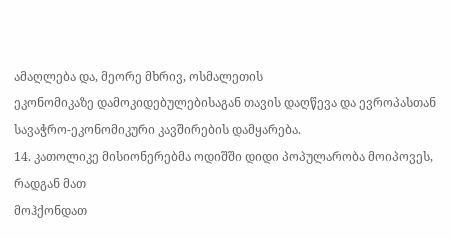ამაღლება და, მეორე მხრივ, ოსმალეთის
ეკონომიკაზე დამოკიდებულებისაგან თავის დაღწევა და ევროპასთან
სავაჭრო-ეკონომიკური კავშირების დამყარება.
14. კათოლიკე მისიონერებმა ოდიშში დიდი პოპულარობა მოიპოვეს, რადგან მათ
მოჰქონდათ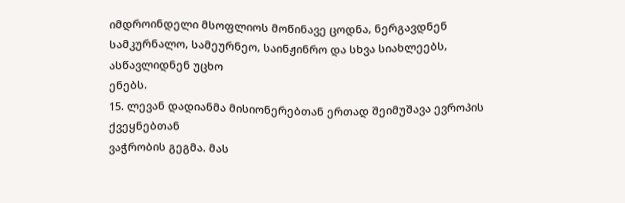იმდროინდელი მსოფლიოს მოწინავე ცოდნა, ნერგავდნენ
სამკურნალო, სამეურნეო, საინჟინრო და სხვა სიახლეებს, ასწავლიდნენ უცხო
ენებს.
15. ლევან დადიანმა მისიონერებთან ერთად შეიმუშავა ევროპის ქვეყნებთან
ვაჭრობის გეგმა. მას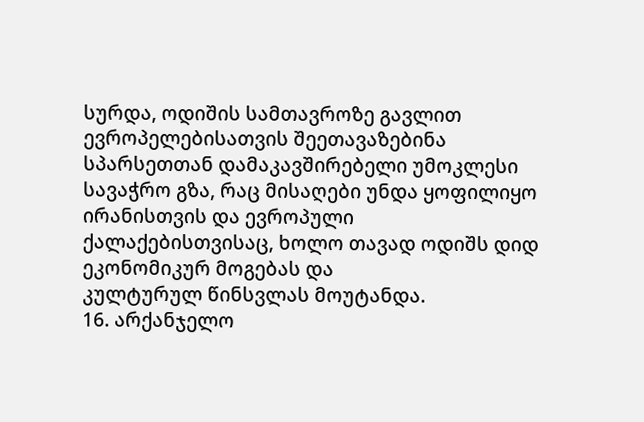სურდა, ოდიშის სამთავროზე გავლით
ევროპელებისათვის შეეთავაზებინა სპარსეთთან დამაკავშირებელი უმოკლესი
სავაჭრო გზა, რაც მისაღები უნდა ყოფილიყო ირანისთვის და ევროპული
ქალაქებისთვისაც, ხოლო თავად ოდიშს დიდ ეკონომიკურ მოგებას და
კულტურულ წინსვლას მოუტანდა.
16. არქანჯელო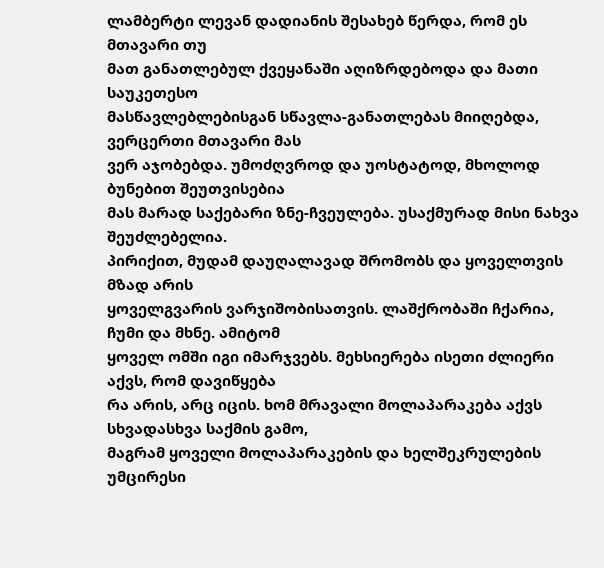ლამბერტი ლევან დადიანის შესახებ წერდა, რომ ეს მთავარი თუ
მათ განათლებულ ქვეყანაში აღიზრდებოდა და მათი საუკეთესო
მასწავლებლებისგან სწავლა-განათლებას მიიღებდა, ვერცერთი მთავარი მას
ვერ აჯობებდა. უმოძღვროდ და უოსტატოდ, მხოლოდ ბუნებით შეუთვისებია
მას მარად საქებარი ზნე-ჩვეულება. უსაქმურად მისი ნახვა შეუძლებელია.
პირიქით, მუდამ დაუღალავად შრომობს და ყოველთვის მზად არის
ყოველგვარის ვარჯიშობისათვის. ლაშქრობაში ჩქარია, ჩუმი და მხნე. ამიტომ
ყოველ ომში იგი იმარჯვებს. მეხსიერება ისეთი ძლიერი აქვს, რომ დავიწყება
რა არის, არც იცის. ხომ მრავალი მოლაპარაკება აქვს სხვადასხვა საქმის გამო,
მაგრამ ყოველი მოლაპარაკების და ხელშეკრულების უმცირესი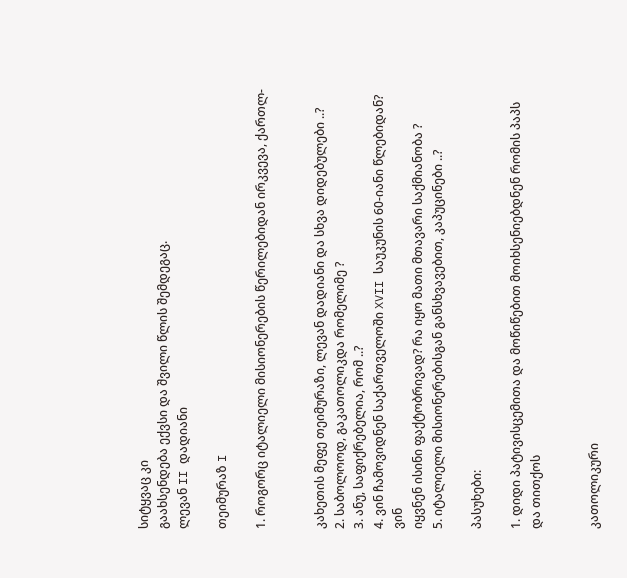სიტყვაც კი
გაახსენდება ექვსი და შვილი წლის შემდეგაც.
ლევან II დადიანი

თეიმურაზ I

1. როგორც იტალიელი მისიონერების წერილებიდან ირკვევა, ქართლ-


კახეთის მეფე თეიმურაზი, ლევან დადიანი და სხვა დიდებულები ..?
2. საბოლოოდ, გაკათოლიკდა რომელიმე ?
3. ანუ, საფიქრებელია, რომ ..?
4. ვინ ჩამოვიდნენ საქართველოში XVII საუკუნის 60-იანი წლებიდან? ვინ
იყვნენ ისინი ფაქტობრივად? რა იყო მათი მთავარი საქმიანობა ?
5. იტალიელი მისიონერებისგან განსხვავებით, კაპუცინები ..?

პასუხები:

1. დიდი პატივისცემითა და მოწიწებით მოიხსენიებდნენ რომის პაპს და თითქოს


კათოლიკური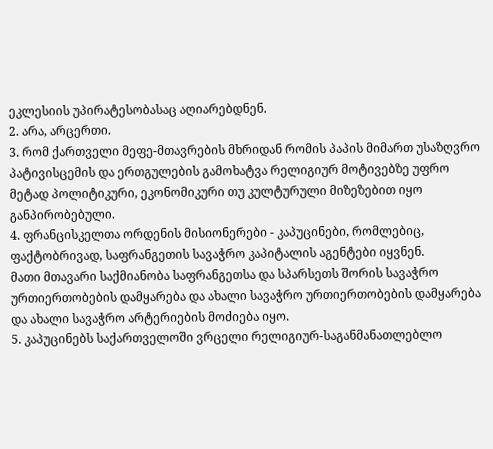ეკლესიის უპირატესობასაც აღიარებდნენ.
2. არა, არცერთი.
3. რომ ქართველი მეფე-მთავრების მხრიდან რომის პაპის მიმართ უსაზღვრო
პატივისცემის და ერთგულების გამოხატვა რელიგიურ მოტივებზე უფრო
მეტად პოლიტიკური, ეკონომიკური თუ კულტურული მიზეზებით იყო
განპირობებული.
4. ფრანცისკელთა ორდენის მისიონერები - კაპუცინები, რომლებიც,
ფაქტობრივად, საფრანგეთის სავაჭრო კაპიტალის აგენტები იყვნენ.
მათი მთავარი საქმიანობა საფრანგეთსა და სპარსეთს შორის სავაჭრო
ურთიერთობების დამყარება და ახალი სავაჭრო ურთიერთობების დამყარება
და ახალი სავაჭრო არტერიების მოძიება იყო.
5. კაპუცინებს საქართველოში ვრცელი რელიგიურ-საგანმანათლებლო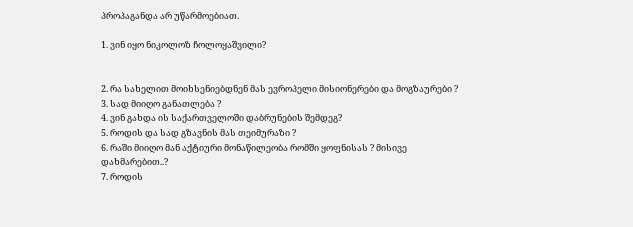პროპაგანდა არ უწარმოებიათ.

1. ვინ იყო ნიკოლოზ ჩოლოყაშვილი?


2. რა სახელით მოიხსენიებდნენ მას ევროპელი მისიონერები და მოგზაურები ?
3. სად მიიღო განათლება ?
4. ვინ გახდა ის საქართველოში დაბრუნების შემდეგ?
5. როდის და სად გზავნის მას თეიმურაზი ?
6. რაში მიიღო მან აქტიური მონაწილეობა რომში ყოფნისას ? მისივე
დახმარებით..?
7. როდის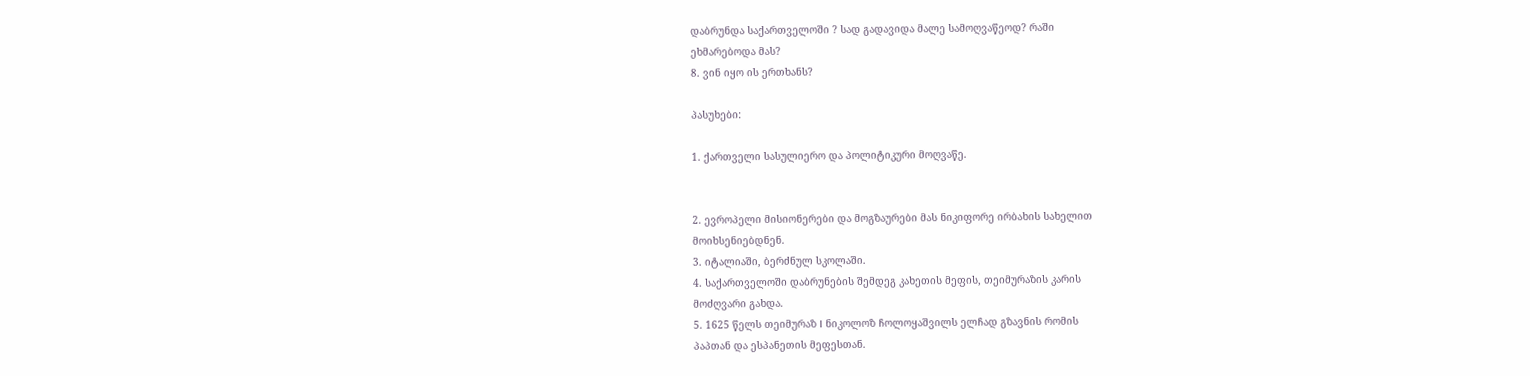დაბრუნდა საქართველოში ? სად გადავიდა მალე სამოღვაწეოდ? რაში
ეხმარებოდა მას?
8. ვინ იყო ის ერთხანს?

პასუხები:

1. ქართველი სასულიერო და პოლიტიკური მოღვაწე.


2. ევროპელი მისიონერები და მოგზაურები მას ნიკიფორე ირბახის სახელით
მოიხსენიებდნენ.
3. იტალიაში, ბერძნულ სკოლაში.
4. საქართველოში დაბრუნების შემდეგ კახეთის მეფის, თეიმურაზის კარის
მოძღვარი გახდა.
5. 1625 წელს თეიმურაზ I ნიკოლოზ ჩოლოყაშვილს ელჩად გზავნის რომის
პაპთან და ესპანეთის მეფესთან.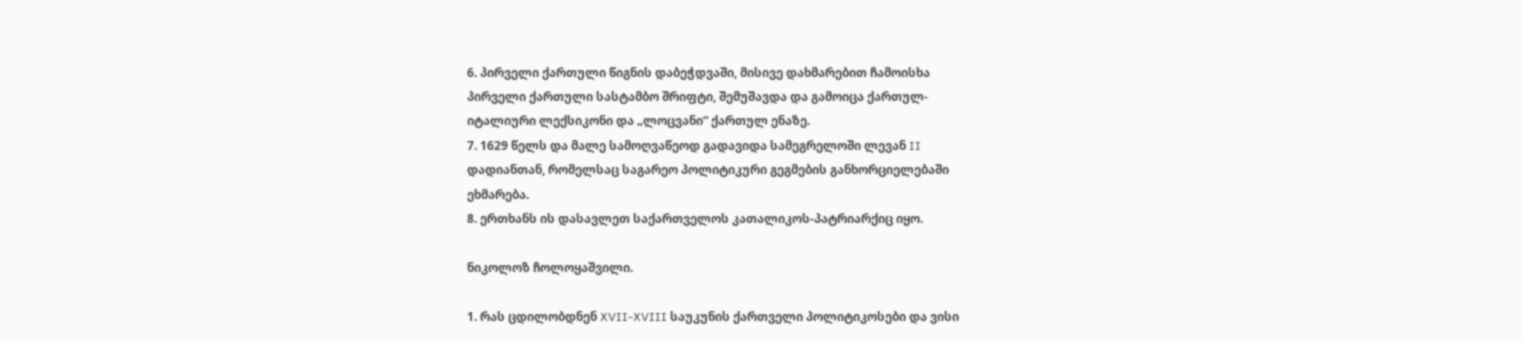6. პირველი ქართული წიგნის დაბეჭდვაში, მისივე დახმარებით ჩამოისხა
პირველი ქართული სასტამბო შრიფტი, შემუშავდა და გამოიცა ქართულ-
იტალიური ლექსიკონი და „ლოცვანი“ ქართულ ენაზე.
7. 1629 წელს და მალე სამოღვაწეოდ გადავიდა სამეგრელოში ლევან II
დადიანთან, რომელსაც საგარეო პოლიტიკური გეგმების განხორციელებაში
ეხმარება.
8. ერთხანს ის დასავლეთ საქართველოს კათალიკოს-პატრიარქიც იყო.

ნიკოლოზ ჩოლოყაშვილი.

1. რას ცდილობდნენ XVII-XVIII საუკუნის ქართველი პოლიტიკოსები და ვისი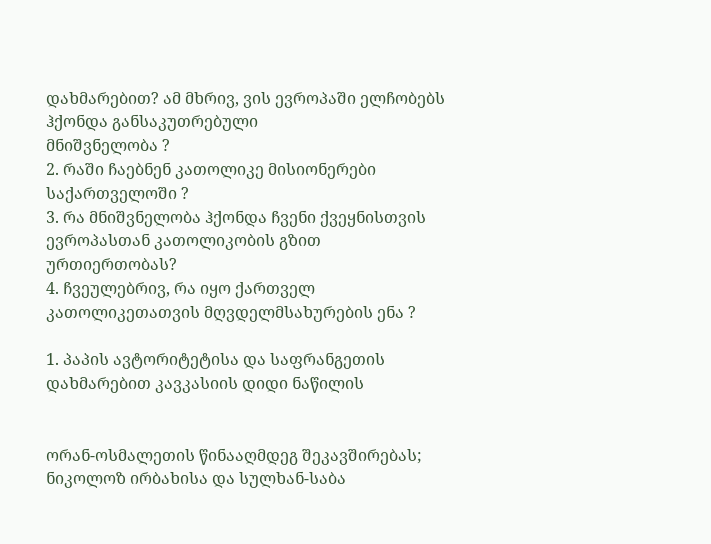დახმარებით? ამ მხრივ, ვის ევროპაში ელჩობებს ჰქონდა განსაკუთრებული
მნიშვნელობა ?
2. რაში ჩაებნენ კათოლიკე მისიონერები საქართველოში ?
3. რა მნიშვნელობა ჰქონდა ჩვენი ქვეყნისთვის ევროპასთან კათოლიკობის გზით
ურთიერთობას?
4. ჩვეულებრივ, რა იყო ქართველ კათოლიკეთათვის მღვდელმსახურების ენა ?

1. პაპის ავტორიტეტისა და საფრანგეთის დახმარებით კავკასიის დიდი ნაწილის


ორან-ოსმალეთის წინააღმდეგ შეკავშირებას;
ნიკოლოზ ირბახისა და სულხან-საბა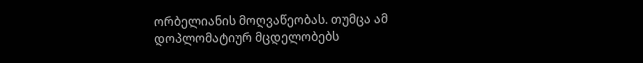ორბელიანის მოღვაწეობას. თუმცა ამ
დოპლომატიურ მცდელობებს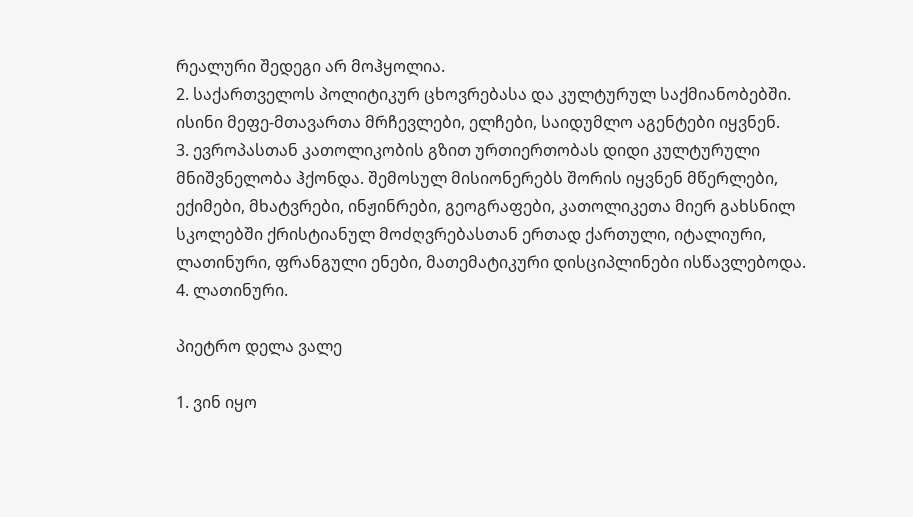რეალური შედეგი არ მოჰყოლია.
2. საქართველოს პოლიტიკურ ცხოვრებასა და კულტურულ საქმიანობებში.
ისინი მეფე-მთავართა მრჩევლები, ელჩები, საიდუმლო აგენტები იყვნენ.
3. ევროპასთან კათოლიკობის გზით ურთიერთობას დიდი კულტურული
მნიშვნელობა ჰქონდა. შემოსულ მისიონერებს შორის იყვნენ მწერლები,
ექიმები, მხატვრები, ინჟინრები, გეოგრაფები, კათოლიკეთა მიერ გახსნილ
სკოლებში ქრისტიანულ მოძღვრებასთან ერთად ქართული, იტალიური,
ლათინური, ფრანგული ენები, მათემატიკური დისციპლინები ისწავლებოდა.
4. ლათინური.

პიეტრო დელა ვალე

1. ვინ იყო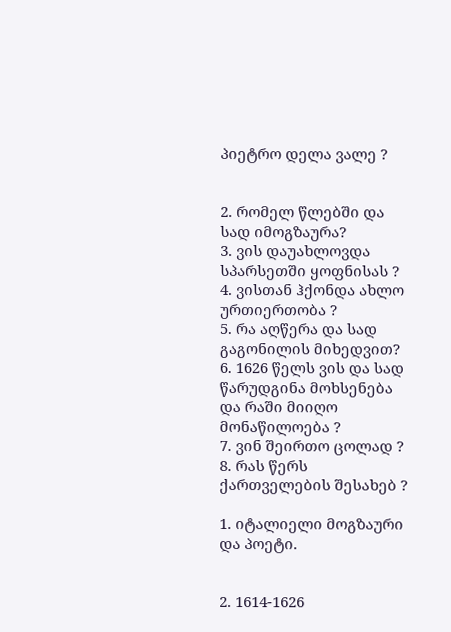პიეტრო დელა ვალე ?


2. რომელ წლებში და სად იმოგზაურა?
3. ვის დაუახლოვდა სპარსეთში ყოფნისას ?
4. ვისთან ჰქონდა ახლო ურთიერთობა ?
5. რა აღწერა და სად გაგონილის მიხედვით?
6. 1626 წელს ვის და სად წარუდგინა მოხსენება და რაში მიიღო მონაწილოება ?
7. ვინ შეირთო ცოლად ?
8. რას წერს ქართველების შესახებ ?

1. იტალიელი მოგზაური და პოეტი.


2. 1614-1626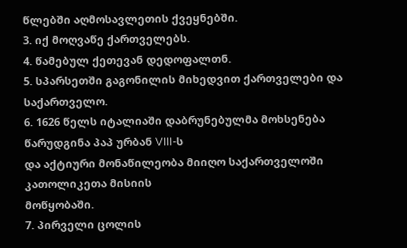წლებში აღმოსავლეთის ქვეყნებში.
3. იქ მოღვაწე ქართველებს.
4. წამებულ ქეთევან დედოფალთნ.
5. სპარსეთში გაგონილის მიხედვით ქართველები და საქართველო.
6. 1626 წელს იტალიაში დაბრუნებულმა მოხსენება წარუდგინა პაპ ურბან VIII-ს
და აქტიური მონაწილეობა მიიღო საქართველოში კათოლიკეთა მისიის
მოწყობაში.
7. პირველი ცოლის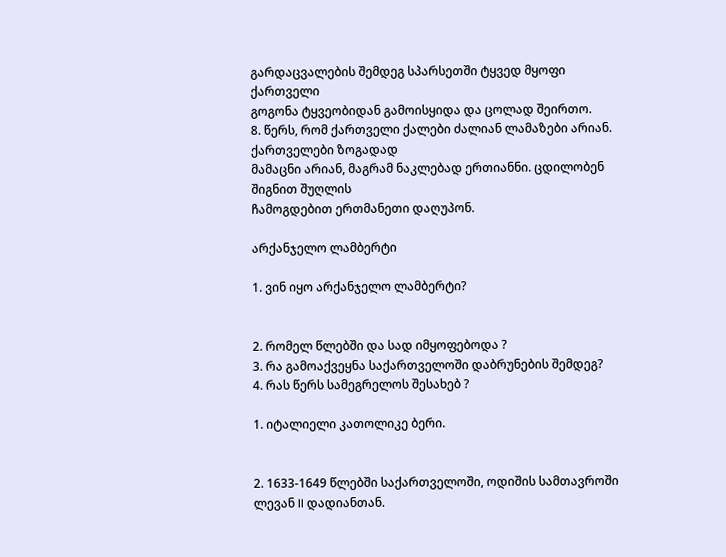გარდაცვალების შემდეგ სპარსეთში ტყვედ მყოფი ქართველი
გოგონა ტყვეობიდან გამოისყიდა და ცოლად შეირთო.
8. წერს, რომ ქართველი ქალები ძალიან ლამაზები არიან. ქართველები ზოგადად
მამაცნი არიან, მაგრამ ნაკლებად ერთიანნი. ცდილობენ შიგნით შუღლის
ჩამოგდებით ერთმანეთი დაღუპონ.

არქანჯელო ლამბერტი

1. ვინ იყო არქანჯელო ლამბერტი?


2. რომელ წლებში და სად იმყოფებოდა ?
3. რა გამოაქვეყნა საქართველოში დაბრუნების შემდეგ?
4. რას წერს სამეგრელოს შესახებ ?

1. იტალიელი კათოლიკე ბერი.


2. 1633-1649 წლებში საქართველოში, ოდიშის სამთავროში ლევან II დადიანთან.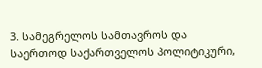3. სამეგრელოს სამთავროს და საერთოდ საქართველოს პოლიტიკური,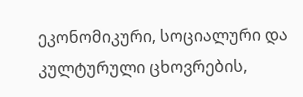ეკონომიკური, სოციალური და კულტურული ცხოვრების,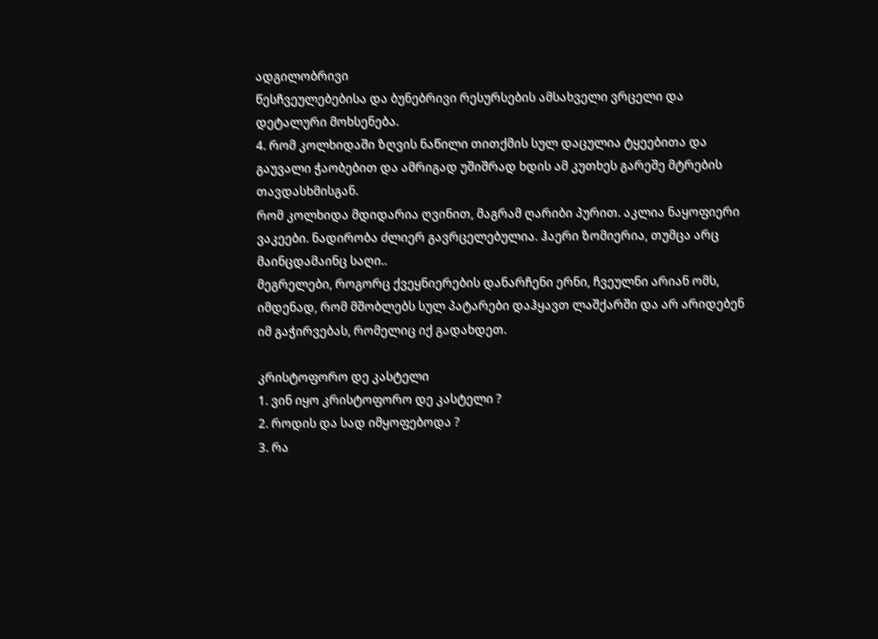ადგილობრივი
წესჩვეულებებისა და ბუნებრივი რესურსების ამსახველი ვრცელი და
დეტალური მოხსენება.
4. რომ კოლხიდაში ზღვის ნაწილი თითქმის სულ დაცულია ტყეებითა და
გაუვალი ჭაობებით და ამრიგად უშიშრად ხდის ამ კუთხეს გარეშე მტრების
თავდასხმისგან.
რომ კოლხიდა მდიდარია ღვინით, მაგრამ ღარიბი პურით. აკლია ნაყოფიერი
ვაკეები. ნადირობა ძლიერ გავრცელებულია. ჰაერი ზომიერია, თუმცა არც
მაინცდამაინც საღი..
მეგრელები, როგორც ქვეყნიერების დანარჩენი ერნი, ჩვეულნი არიან ომს,
იმდენად, რომ მშობლებს სულ პატარები დაჰყავთ ლაშქარში და არ არიდებენ
იმ გაჭირვებას, რომელიც იქ გადახდეთ.

კრისტოფორო დე კასტელი
1. ვინ იყო კრისტოფორო დე კასტელი ?
2. როდის და სად იმყოფებოდა ?
3. რა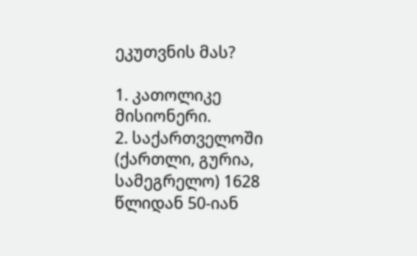ეკუთვნის მას?

1. კათოლიკე მისიონერი.
2. საქართველოში (ქართლი, გურია, სამეგრელო) 1628 წლიდან 50-იან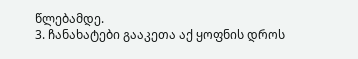წლებამდე.
3. ჩანახატები გააკეთა აქ ყოფნის დროს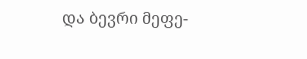და ბევრი მეფე-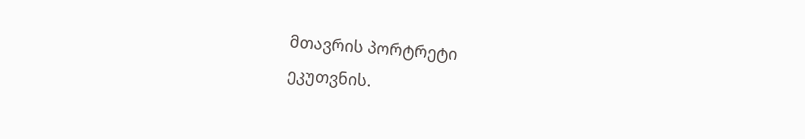მთავრის პორტრეტი
ეკუთვნის.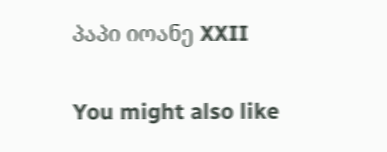პაპი იოანე XXII

You might also like